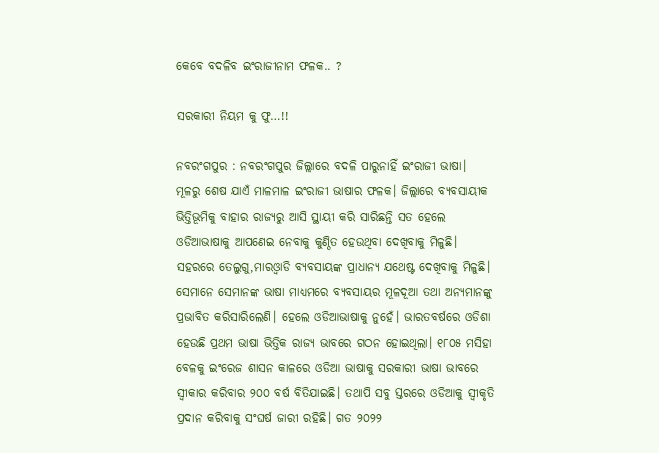କେବେ ବଦଳିବ ଇଂରାଜୀନାମ ଫଳକ.. ?

ସରକାରୀ ନିୟମ କୁ ଫୁ…!!

ନବରଂଗପୁର : ନବରଂଗପୁର ଜିଲ୍ଲାରେ ବଦଳି ପାରୁନାହିଁ ଇଂରାଜୀ ଭାଷା। ମୂଳରୁ ଶେଷ ଯାଏଁ ମାଳମାଳ ଇଂରାଜୀ ଭାଷାର ଫଳକ। ଜିଲ୍ଲାରେ ବ୍ୟବସାୟୀକ ଭିତ୍ତିଭୂମିକୁ ବାହାର ରାଜ୍ୟରୁ ଆସି ସ୍ଥାୟୀ କରି ସାରିଛନ୍ତି ସତ ହେଲେ ଓଡିଆଭାଷାକୁ ଆପଣେଇ ନେବାକୁ କୁଣ୍ଠିତ ହେଉଥିବା ଦେଖିବାକୁ ମିଳୁଛି। ସହରରେ ତେଲୁଗୁ,ମାରଓ୍ବାଡି ବ୍ୟବସାୟଙ୍କ ପ୍ରାଧାନ୍ୟ ଯଥେଷ୍ଟ ଦେଖିବାକୁ ମିଳୁଛି। ସେମାନେ ସେମାନଙ୍କ ଭାଷା ମାଧ୍ୟମରେ ବ୍ୟବସାୟର ମୂଳଦୂଆ ତଥା ଅନ୍ୟମାନଙ୍କୁ ପ୍ରଭାବିତ କରିସାରିଲେଣି। ହେଲେ ଓଡିଆଭାଷାକୁ ନୁହେଁ। ଭାରତବର୍ଷରେ ଓଡିଶା ହେଉଛି ପ୍ରଥମ ଭାଷା ଭିତ୍ତିକ ରାଜ୍ୟ ଭାବରେ ଗଠନ ହୋଇଥିଲା। ୧୮୦୫ ମସିହା ବେଳକୁ ଇଂରେଜ ଶାସନ କାଳରେ ଓଡିଆ ଭାଷାକୁ ସରକାରୀ ଭାଷା ଭାବରେ ସ୍ବୀକାର କରିବାର ୨୦୦ ବର୍ଷ ବିତିଯାଇଛି। ତଥାପି ସବୁ ସ୍ତରରେ ଓଡିଆକୁ ସ୍ବୀକୃତି ପ୍ରଦାନ କରିବାକୁ ସଂଘର୍ଷ ଜାରୀ ରହିଛି। ଗତ ୨୦୨୨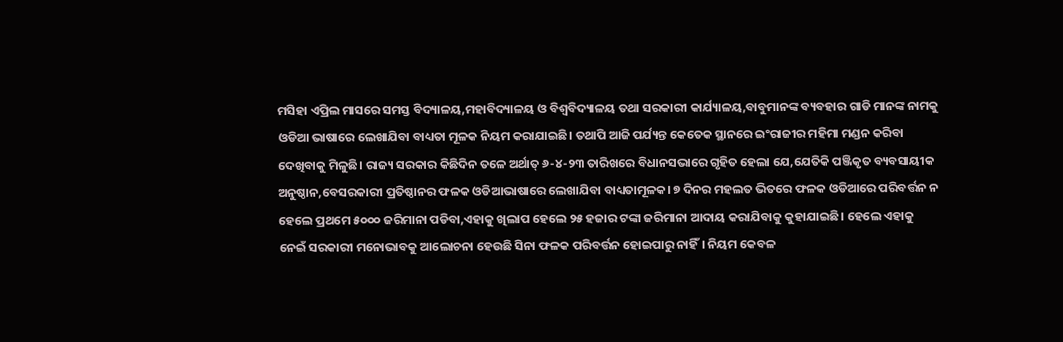ମସିହା ଏପ୍ରିଲ ମାସରେ ସମସ୍ତ ବିଦ୍ୟାଳୟ,ମହାବିଦ୍ୟାଳୟ ଓ ବିଶ୍ବବିଦ୍ୟାଳୟ ତଥା ସରକାରୀ କାର୍ଯ୍ୟାଳୟ,ବାବୁମାନଙ୍କ ବ୍ୟବହାର ଗାଡି ମାନଙ୍କ ନାମକୁ ଓଡିଆ ଭାଷାରେ ଲେଖାଯିବା ବାଧ୍ୟତା ମୂଳକ ନିୟମ କରାଯାଇଛି। ତଥାପି ଆଜି ପର୍ଯ୍ୟନ୍ତ କେତେକ ସ୍ଥାନରେ ଇଂରାଜୀର ମହିମା ମଣ୍ଡନ କରିବା ଦେଖିବାକୁ ମିଳୁଛି। ରାଜ୍ୟ ସରକାର କିଛିଦିନ ତଳେ ଅର୍ଥାତ୍ ୬-୪-୨୩ ତାରିଖରେ ବିଧାନସଭାରେ ଗୃହିତ ହେଲା ଯେ,ଯେତିକି ପଞ୍ଜିକୃତ ବ୍ୟବସାୟୀକ ଅନୁଷ୍ଠାନ,ବେସରକାରୀ ପ୍ରତିଷ୍ଠାନର ଫଳକ ଓଡିଆଭାଷାରେ ଲେଖାଯିବା ବାଧ୍ୟତାମୂଳକ। ୭ ଦିନର ମହଲତ ଭିତରେ ଫଳକ ଓଡିଆରେ ପରିବର୍ତ୍ତନ ନ ହେଲେ ପ୍ରଥମେ ୫୦୦୦ ଜରିମାନା ପଡିବା,ଏହାକୁ ଖିଲାପ ହେଲେ ୨୫ ହଜାର ଟଙ୍କା ଜରିମାନା ଆଦାୟ କରାଯିବାକୁ କୁହାଯାଇଛି। ହେଲେ ଏହାକୁ ନେଇଁ ସରକାରୀ ମନୋଭାବକୁ ଆଲୋଚନା ହେଉଛି ସିନା ଫଳକ ପରିବର୍ତ୍ତନ ହୋଇପାରୁ ନାହିଁ। ନିୟମ କେବଳ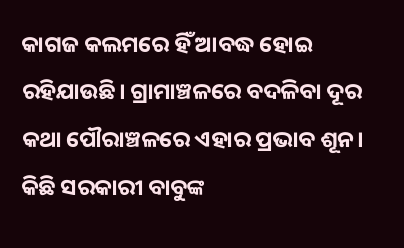କାଗଜ କଲମରେ ହିଁ ଆବଦ୍ଧ ହୋଇ ରହିଯାଉଛି। ଗ୍ରାମାଞ୍ଚଳରେ ବଦଳିବା ଦୂର କଥା ପୌରାଞ୍ଚଳରେ ଏହାର ପ୍ରଭାବ ଶୂନ। କିଛି ସରକାରୀ ବାବୁଙ୍କ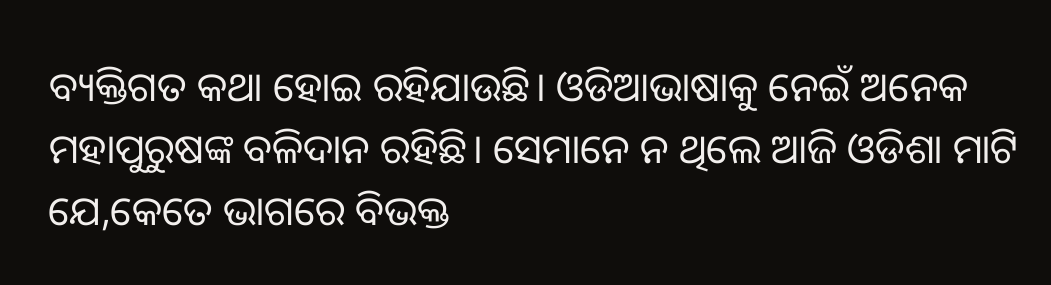ବ୍ୟକ୍ତିଗତ କଥା ହୋଇ ରହିଯାଉଛି। ଓଡିଆଭାଷାକୁ ନେଇଁ ଅନେକ ମହାପୁରୁଷଙ୍କ ବଳିଦାନ ରହିଛି। ସେମାନେ ନ ଥିଲେ ଆଜି ଓଡିଶା ମାଟି ଯେ,କେତେ ଭାଗରେ ବିଭକ୍ତ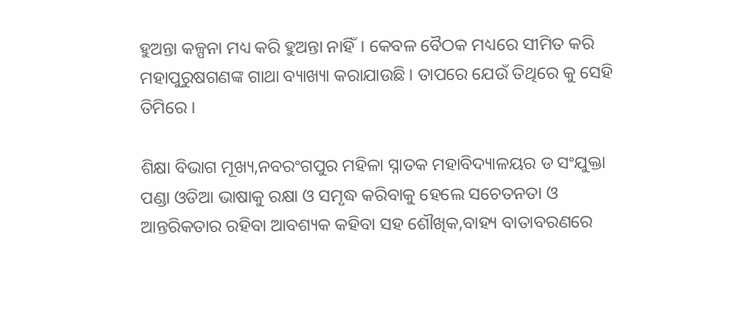ହୁଅନ୍ତା କଳ୍ପନା ମଧ୍ୟ କରି ହୁଅନ୍ତା ନାହିଁ। କେବଳ ବୈଠକ ମଧ୍ୟରେ ସୀମିତ କରି ମହାପୁରୁଷଗଣଙ୍କ ଗାଥା ବ୍ୟାଖ୍ୟା କରାଯାଉଛି। ତାପରେ ଯେଉଁ ତିଥିରେ କୁ ସେହି ତିମିରେ।

ଶିକ୍ଷା ବିଭାଗ ମୂଖ୍ୟ,ନବରଂଗପୁର ମହିଳା ସ୍ନାତକ ମହାବିଦ୍ୟାଳୟର ଡ ସଂଯୁକ୍ତା ପଣ୍ଡା ଓଡିଆ ଭାଷାକୁ ରକ୍ଷା ଓ ସମୃଦ୍ଧ କରିବାକୁ ହେଲେ ସଚେତନତା ଓ ଆନ୍ତରିକତାର ରହିବା ଆବଶ୍ୟକ କହିବା ସହ ଶୌଖିକ,ବାହ୍ୟ ବାତାବରଣରେ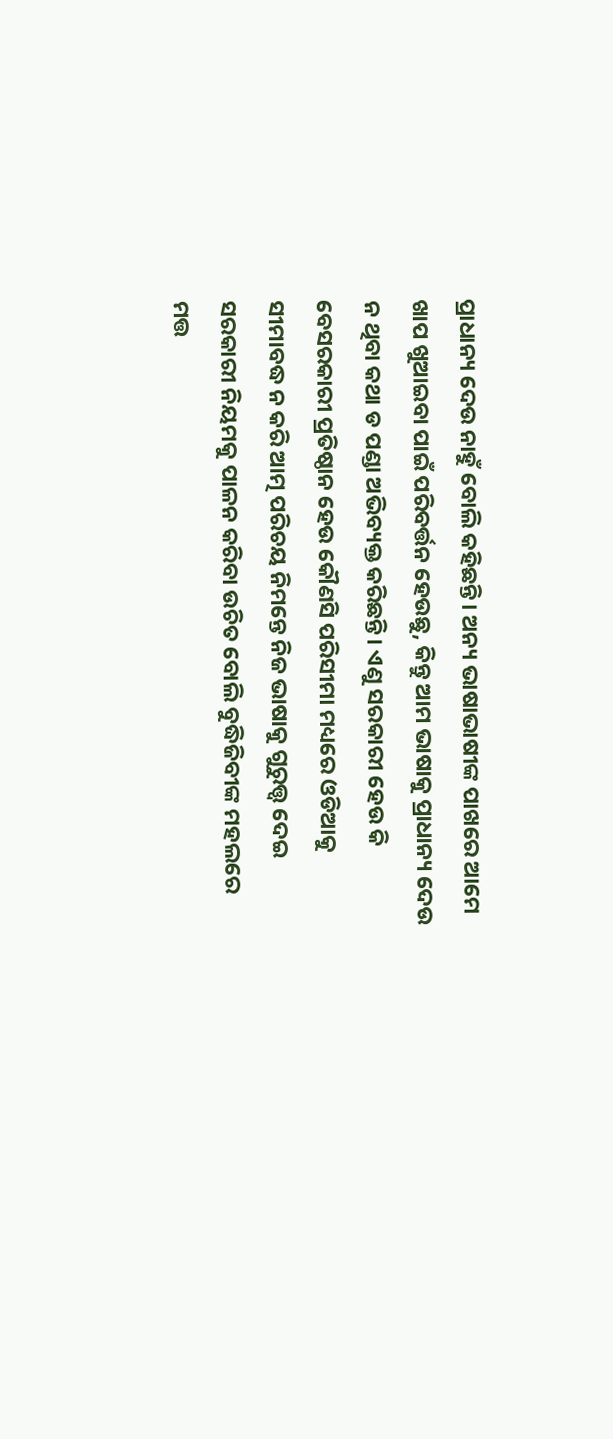ପ୍ରାଧାନ୍ୟ ଦେଉ ନାହୁଁ ବୋଲି କହିଛନ୍ତି। ଅନ୍ୟ ଭାଷାଭାଷୀଙ୍କ ପାଖରେ ଆମେ ଖାପ ଖୁଆଇବା ପାଇଁ ପରିବର୍ତ୍ତନ ହେଉଛୁ, କିନ୍ତୁ ଆମ ଭାଷାକୁ ପ୍ରାଧାନ୍ୟ ଦେଉ ନ ଥିବା କଥା ଡ ପଣ୍ଡା ଅଭିବ୍ୟକ୍ତ କରିଛନ୍ତି। ଏଣୁ ସରକାରୀ ହେଉ କି ବେସରକାରୀ ପ୍ରତିଷ୍ଠାନ ହେଉ କୌଣସି ପରିସୀମା ମଧ୍ୟରେ ଓଡିଆକୁ ସୀମାବଦ୍ଧ ନ କରି ଆତ୍ମ ପରିଚୟ ନିମନ୍ତେ ନିଜ ଭାଷାକୁ ଗୁରୁତ୍ତ୍ବ ଦେଇ ସରକାରୀ ନିୟମକୁ ପାଳନ କରିବା ଉଚିତ ବୋଲି ବୁଦ୍ଧିଜିବୀଙ୍କ ମହଲରେ ମତ୍ତ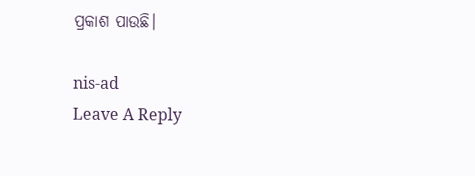ପ୍ରକାଶ ପାଉଛି।

nis-ad
Leave A Reply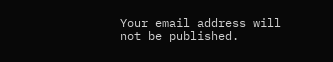Your email address will not be published.